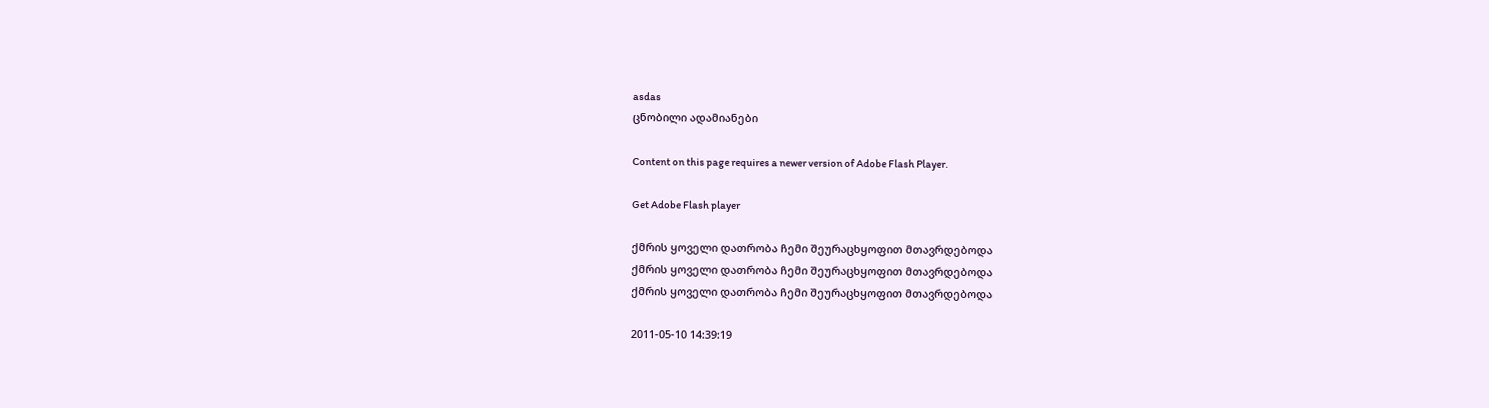asdas
ცნობილი ადამიანები

Content on this page requires a newer version of Adobe Flash Player.

Get Adobe Flash player

ქმრის ყოველი დათრობა ჩემი შეურაცხყოფით მთავრდებოდა
ქმრის ყოველი დათრობა ჩემი შეურაცხყოფით მთავრდებოდა
ქმრის ყოველი დათრობა ჩემი შეურაცხყოფით მთავრდებოდა

2011-05-10 14:39:19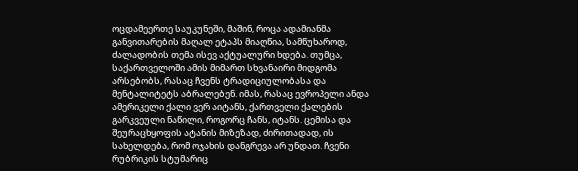ოცდამეერთე საუკუნეში, მაშინ, როცა ადამიანმა განვითარების მაღალ ეტაპს მიაღწია, სამწუხაროდ, ძალადობის თემა ისევ აქტუალური ხდება. თუმცა, საქართველოში ამის მიმართ სხვანაირი მიდგომა არსებობს, რასაც ჩვენს ტრადიციულობასა და მენტალიტეტს აბრალებენ. იმას, რასაც ევროპელი ანდა ამერიკელი ქალი ვერ აიტანს, ქართველი ქალების გარკვეული ნაწილი, როგორც ჩანს, იტანს. ცემისა და შეურაცხყოფის ატანის მიზეზად, ძირითადად, ის სახელდება, რომ ოჯახის დანგრევა არ უნდათ. ჩვენი რუბრიკის სტუმარიც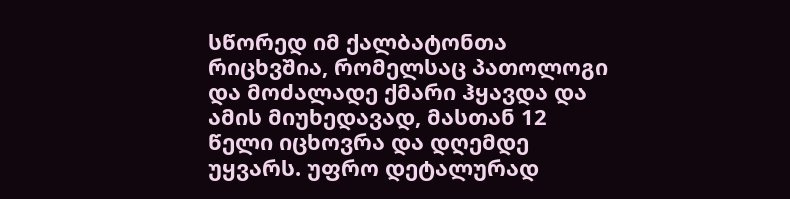სწორედ იმ ქალბატონთა რიცხვშია, რომელსაც პათოლოგი და მოძალადე ქმარი ჰყავდა და ამის მიუხედავად, მასთან 12 წელი იცხოვრა და დღემდე უყვარს. უფრო დეტალურად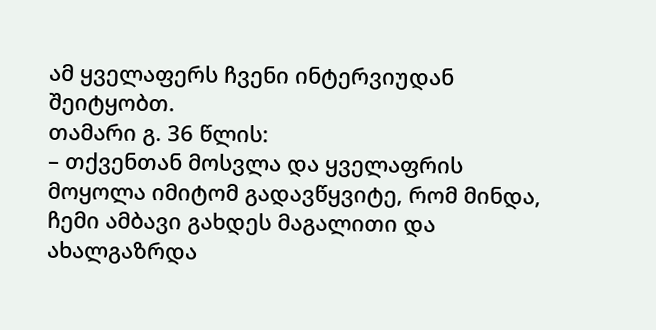ამ ყველაფერს ჩვენი ინტერვიუდან შეიტყობთ.
თამარი გ. 36 წლის:
– თქვენთან მოსვლა და ყველაფრის მოყოლა იმიტომ გადავწყვიტე, რომ მინდა, ჩემი ამბავი გახდეს მაგალითი და ახალგაზრდა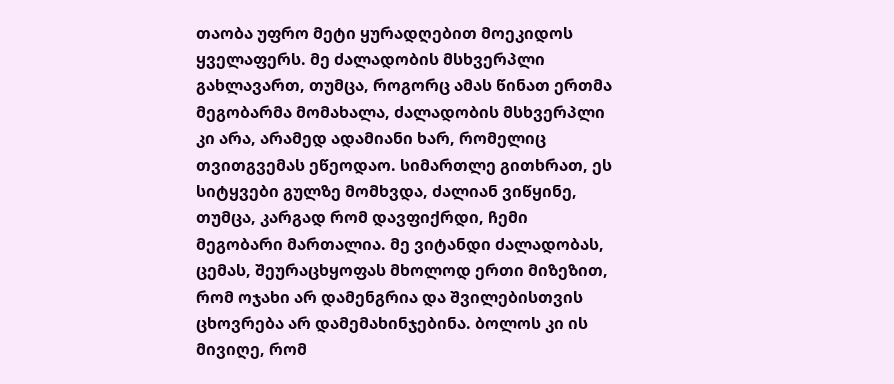თაობა უფრო მეტი ყურადღებით მოეკიდოს ყველაფერს. მე ძალადობის მსხვერპლი გახლავართ, თუმცა, როგორც ამას წინათ ერთმა მეგობარმა მომახალა, ძალადობის მსხვერპლი კი არა, არამედ ადამიანი ხარ, რომელიც თვითგვემას ეწეოდაო. სიმართლე გითხრათ, ეს სიტყვები გულზე მომხვდა, ძალიან ვიწყინე, თუმცა, კარგად რომ დავფიქრდი, ჩემი მეგობარი მართალია. მე ვიტანდი ძალადობას, ცემას, შეურაცხყოფას მხოლოდ ერთი მიზეზით, რომ ოჯახი არ დამენგრია და შვილებისთვის ცხოვრება არ დამემახინჯებინა. ბოლოს კი ის მივიღე, რომ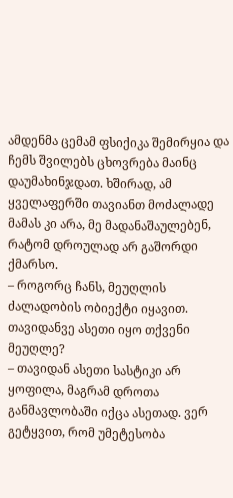ამდენმა ცემამ ფსიქიკა შემირყია და ჩემს შვილებს ცხოვრება მაინც დაუმახინჯდათ. ხშირად, ამ ყველაფერში თავიანთ მოძალადე მამას კი არა, მე მადანაშაულებენ, რატომ დროულად არ გაშორდი ქმარსო.
– როგორც ჩანს, მეუღლის ძალადობის ობიექტი იყავით. თავიდანვე ასეთი იყო თქვენი მეუღლე?
– თავიდან ასეთი სასტიკი არ ყოფილა, მაგრამ დროთა განმავლობაში იქცა ასეთად. ვერ გეტყვით, რომ უმეტესობა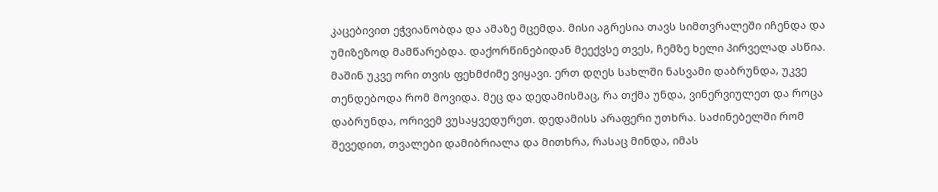კაცებივით ეჭვიანობდა და ამაზე მცემდა. მისი აგრესია თავს სიმთვრალეში იჩენდა და უმიზეზოდ მამწარებდა. დაქორწინებიდან მეექვსე თვეს, ჩემზე ხელი პირველად ასწია. მაშინ უკვე ორი თვის ფეხმძიმე ვიყავი. ერთ დღეს სახლში ნასვამი დაბრუნდა, უკვე თენდებოდა რომ მოვიდა. მეც და დედამისმაც, რა თქმა უნდა, ვინერვიულეთ და როცა დაბრუნდა, ორივემ ვუსაყვედურეთ. დედამისს არაფერი უთხრა. საძინებელში რომ შევედით, თვალები დამიბრიალა და მითხრა, რასაც მინდა, იმას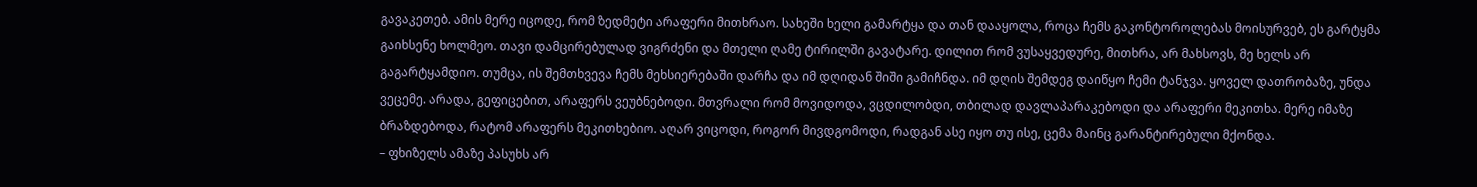გავაკეთებ. ამის მერე იცოდე, რომ ზედმეტი არაფერი მითხრაო. სახეში ხელი გამარტყა და თან დააყოლა, როცა ჩემს გაკონტოროლებას მოისურვებ, ეს გარტყმა გაიხსენე ხოლმეო. თავი დამცირებულად ვიგრძენი და მთელი ღამე ტირილში გავატარე. დილით რომ ვუსაყვედურე, მითხრა, არ მახსოვს, მე ხელს არ გაგარტყამდიო. თუმცა, ის შემთხვევა ჩემს მეხსიერებაში დარჩა და იმ დღიდან შიში გამიჩნდა. იმ დღის შემდეგ დაიწყო ჩემი ტანჯვა. ყოველ დათრობაზე, უნდა ვეცემე. არადა, გეფიცებით, არაფერს ვეუბნებოდი. მთვრალი რომ მოვიდოდა, ვცდილობდი, თბილად დავლაპარაკებოდი და არაფერი მეკითხა. მერე იმაზე ბრაზდებოდა, რატომ არაფერს მეკითხებიო. აღარ ვიცოდი, როგორ მივდგომოდი, რადგან ასე იყო თუ ისე, ცემა მაინც გარანტირებული მქონდა.
– ფხიზელს ამაზე პასუხს არ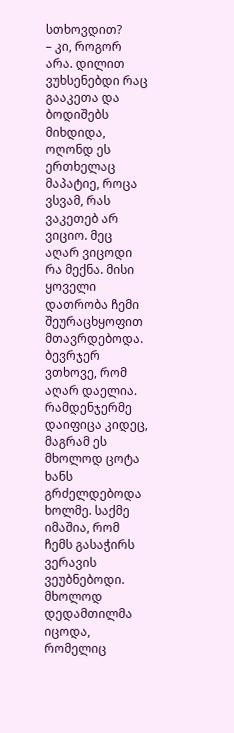სთხოვდით?
– კი, როგორ არა. დილით ვუხსენებდი რაც გააკეთა და ბოდიშებს მიხდიდა, ოღონდ ეს ერთხელაც მაპატიე, როცა ვსვამ, რას ვაკეთებ არ ვიციო. მეც აღარ ვიცოდი რა მექნა. მისი ყოველი დათრობა ჩემი შეურაცხყოფით მთავრდებოდა. ბევრჯერ ვთხოვე, რომ აღარ დაელია. რამდენჯერმე დაიფიცა კიდეც, მაგრამ ეს მხოლოდ ცოტა ხანს გრძელდებოდა ხოლმე. საქმე იმაშია, რომ ჩემს გასაჭირს ვერავის ვეუბნებოდი. მხოლოდ დედამთილმა იცოდა, რომელიც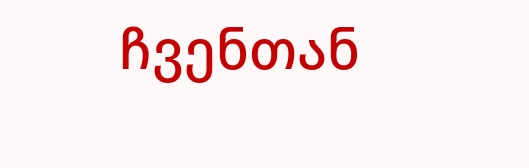ჩვენთან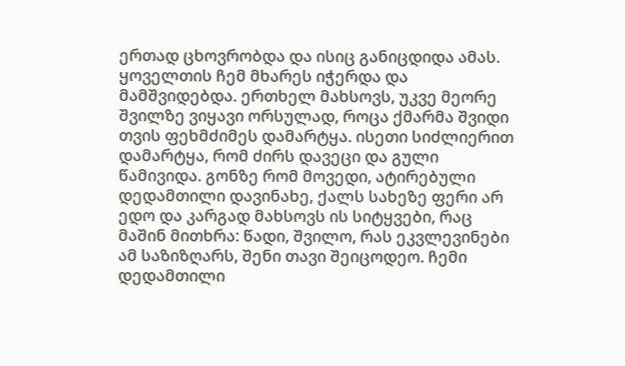ერთად ცხოვრობდა და ისიც განიცდიდა ამას. ყოველთის ჩემ მხარეს იჭერდა და მამშვიდებდა. ერთხელ მახსოვს, უკვე მეორე შვილზე ვიყავი ორსულად, როცა ქმარმა შვიდი თვის ფეხმძიმეს დამარტყა. ისეთი სიძლიერით დამარტყა, რომ ძირს დავეცი და გული წამივიდა. გონზე რომ მოვედი, ატირებული დედამთილი დავინახე, ქალს სახეზე ფერი არ ედო და კარგად მახსოვს ის სიტყვები, რაც მაშინ მითხრა: წადი, შვილო, რას ეკვლევინები ამ საზიზღარს, შენი თავი შეიცოდეო. ჩემი დედამთილი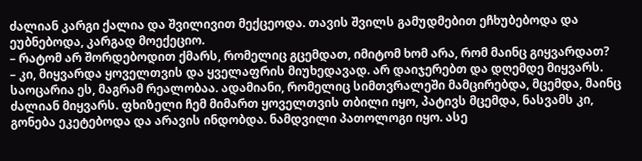ძალიან კარგი ქალია და შვილივით მექცეოდა. თავის შვილს გამუდმებით ეჩხუბებოდა და ეუბნებოდა, კარგად მოექეციო.
– რატომ არ შორდებოდით ქმარს, რომელიც გცემდათ, იმიტომ ხომ არა, რომ მაინც გიყვარდათ?
– კი, მიყვარდა ყოველთვის და ყველაფრის მიუხედავად. არ დაიჯერებთ და დღემდე მიყვარს. საოცარია ეს, მაგრამ რეალობაა. ადამიანი, რომელიც სიმთვრალეში მამცირებდა, მცემდა, მაინც ძალიან მიყვარს. ფხიზელი ჩემ მიმართ ყოველთვის თბილი იყო, პატივს მცემდა, ნასვამს კი, გონება ეკეტებოდა და არავის ინდობდა. ნამდვილი პათოლოგი იყო. ასე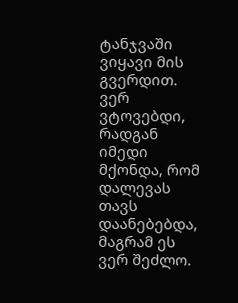ტანჯვაში ვიყავი მის გვერდით. ვერ ვტოვებდი, რადგან იმედი მქონდა, რომ დალევას თავს დაანებებდა, მაგრამ ეს ვერ შეძლო.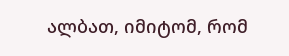ალბათ, იმიტომ, რომ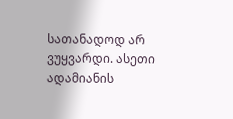სათანადოდ არ ვუყვარდი. ასეთი ადამიანის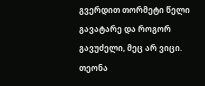გვერდით თორმეტი წელი გავატარე და როგორ გავუძელი, მეც არ ვიცი.
თეონა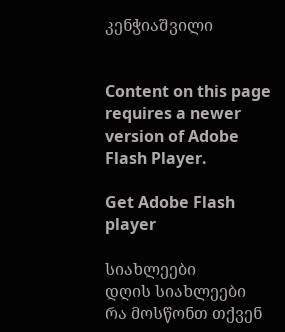კენჭიაშვილი


Content on this page requires a newer version of Adobe Flash Player.

Get Adobe Flash player

სიახლეები
დღის სიახლეები
რა მოსწონთ თქვენ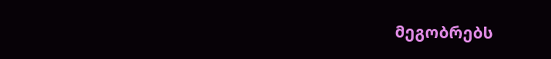მეგობრებს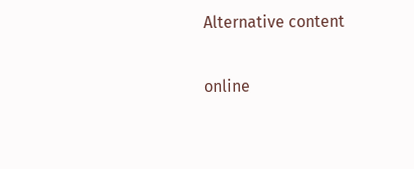Alternative content

online